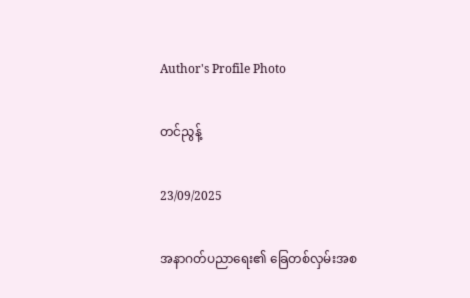Author's Profile Photo

တင်ညွန့်

23/09/2025

အနာဂတ်ပညာရေး၏ ခြေတစ်လှမ်းအစ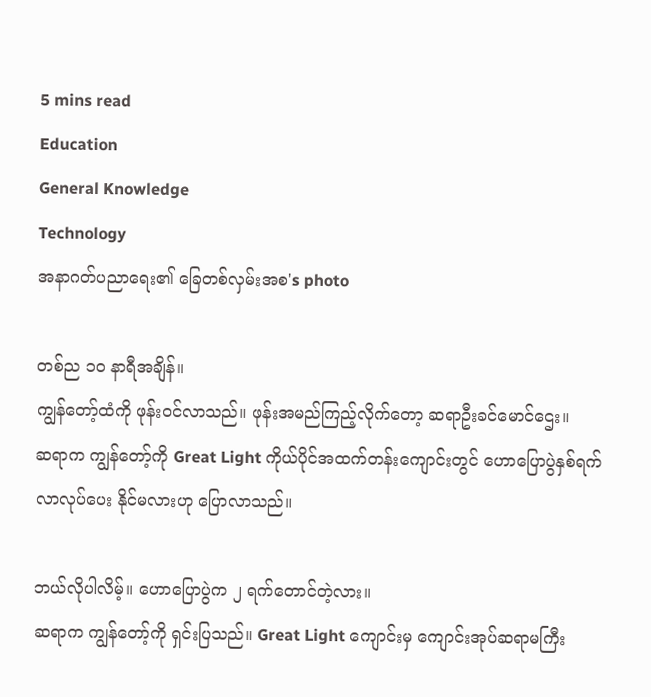5 mins read
Education
General Knowledge
Technology
အနာဂတ်ပညာရေး၏ ခြေတစ်လှမ်းအစ's photo

တစ်ည ၁၀ နာရီအချိန်။
ကျွန်တော့်ထံကို ဖုန်းဝင်လာသည်။ ဖုန်းအမည်ကြည့်လိုက်တော့ ဆရာဦးခင်မောင်ဌေး။
ဆရာက ကျွန်တော့်ကို Great Light ကိုယ်ပိုင်အထက်တန်းကျောင်းတွင် ဟောပြောပွဲနှစ်ရက် လာလုပ်ပေး နိုင်မလားဟု ပြောလာသည်။

ဘယ်လိုပါလိမ့်။ ဟောပြောပွဲက ၂ ရက်တောင်တဲ့လား။
ဆရာက ကျွန်တော့်ကို ရှင်းပြသည်။ Great Light ကျောင်းမှ ကျောင်းအုပ်ဆရာမကြီး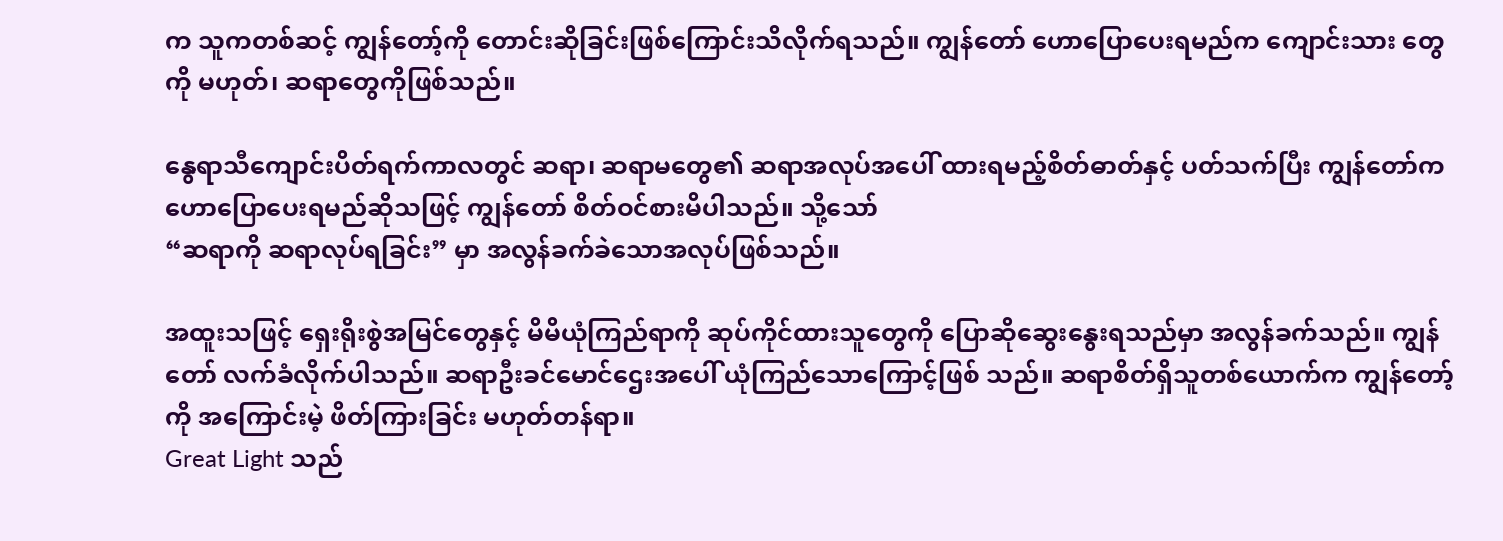က သူကတစ်ဆင့် ကျွန်တော့်ကို တောင်းဆိုခြင်းဖြစ်ကြောင်းသိလိုက်ရသည်။ ကျွန်တော် ဟောပြောပေးရမည်က ကျောင်းသား တွေကို မဟုတ်၊ ဆရာတွေကိုဖြစ်သည်။

နွေရာသီကျောင်းပိတ်ရက်ကာလတွင် ဆရာ၊ ဆရာမတွေ၏ ဆရာအလုပ်အပေါ် ထားရမည့်စိတ်ဓာတ်နှင့် ပတ်သက်ပြီး ကျွန်တော်ကဟောပြောပေးရမည်ဆိုသဖြင့် ကျွန်တော် စိတ်ဝင်စားမိပါသည်။ သို့သော်
“ဆရာကို ဆရာလုပ်ရခြင်း” မှာ အလွန်ခက်ခဲသောအလုပ်ဖြစ်သည်။

အထူးသဖြင့် ရှေးရိုးစွဲအမြင်တွေနှင့် မိမိယုံကြည်ရာကို ဆုပ်ကိုင်ထားသူတွေကို ပြောဆိုဆွေးနွေးရသည်မှာ အလွန်ခက်သည်။ ကျွန်တော် လက်ခံလိုက်ပါသည်။ ဆရာဦးခင်မောင်ဌေးအပေါ် ယုံကြည်သောကြောင့်ဖြစ် သည်။ ဆရာစိတ်ရှိသူတစ်ယောက်က ကျွန်တော့်ကို အကြောင်းမဲ့ ဖိတ်ကြားခြင်း မဟုတ်တန်ရာ။
Great Light သည်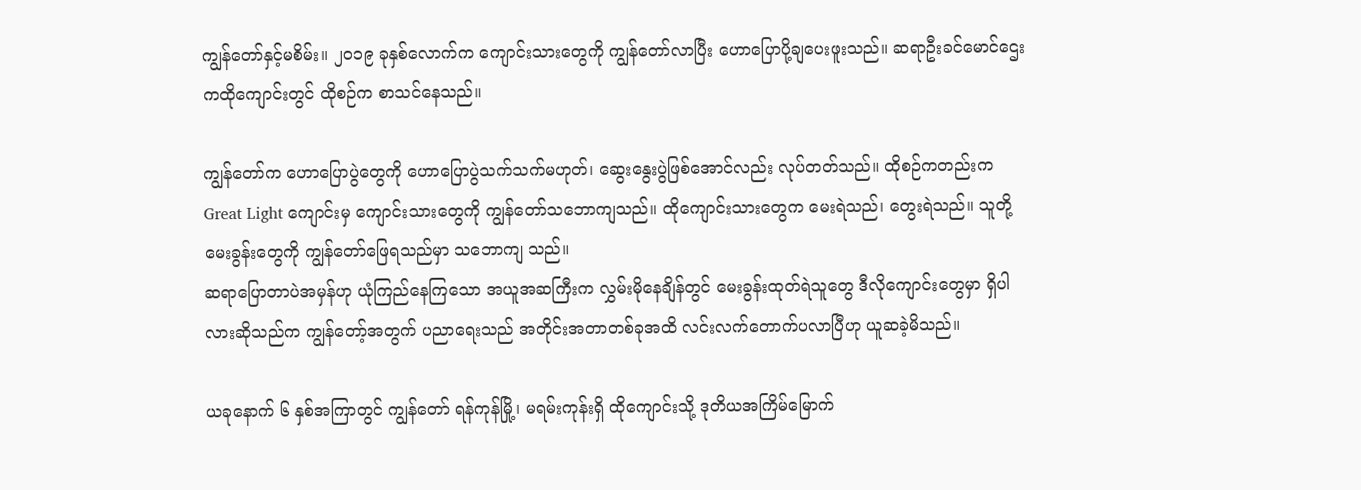ကျွန်တော်နှင့်မစိမ်း။ ၂၀၁၉ ခုနှစ်လောက်က ကျောင်းသားတွေကို ကျွန်တော်လာပြီး ဟောပြောပို့ချပေးဖူးသည်။ ဆရာဦးခင်မောင်ဌေးကထိုကျောင်းတွင် ထိုစဉ်က စာသင်နေသည်။

ကျွန်တော်က ဟောပြောပွဲတွေကို ဟောပြောပွဲသက်သက်မဟုတ်၊ ဆွေးနွေးပွဲဖြစ်အောင်လည်း လုပ်တတ်သည်။ ထိုစဉ်ကတည်းက Great Light ကျောင်းမှ ကျောင်းသားတွေကို ကျွန်တော်သဘောကျသည်။ ထိုကျောင်းသားတွေက မေးရဲသည်၊ တွေးရဲသည်။ သူတို့မေးခွန်းတွေကို ကျွန်တော်ဖြေရသည်မှာ သဘောကျ သည်။
ဆရာပြောတာပဲအမှန်ဟု ယုံကြည်နေကြသော အယူအဆကြီးက လွှမ်းမိုနေချိန်တွင် မေးခွန်းထုတ်ရဲသူတွေ ဒီလိုကျောင်းတွေမှာ ရှိပါလားဆိုသည်က ကျွန်တော့်အတွက် ပညာရေးသည် အတိုင်းအတာတစ်ခုအထိ လင်းလက်တောက်ပလာပြီဟု ယူဆခဲ့မိသည်။

ယခုနောက် ၆ နှစ်အကြာတွင် ကျွန်တော် ရန်ကုန်မြို့၊ မရမ်းကုန်းရှိ ထိုကျောင်းသို့ ဒုတိယအကြိမ်မြောက်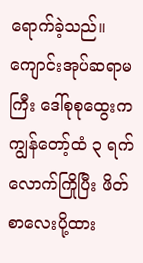ရောက်ခဲ့သည်။
ကျောင်းအုပ်ဆရာမကြီး ဒေါ်စုစုထွေးက ကျွန်တော့်ထံ ၃ ရက်လောက်ကြိုပြီး ဖိတ်စာလေးပို့ထား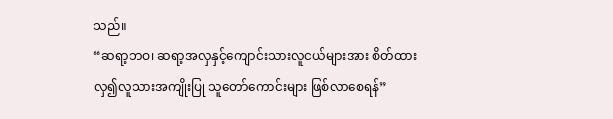သည်။
“ဆရာ့ဘဝ၊ ဆရာ့အလှနှင့်ကျောင်းသားလူငယ်များအား စိတ်ထားလှ၍လူသားအကျိုးပြု သူတော်ကောင်းများ ဖြစ်လာစေရန်”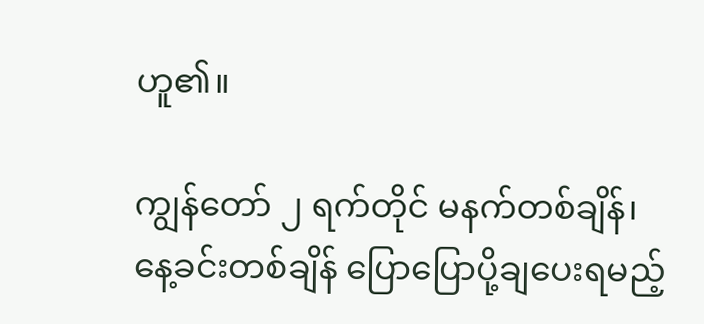ဟူ၏။

ကျွန်တော် ၂ ရက်တိုင် မနက်တစ်ချိန်၊ နေ့ခင်းတစ်ချိန် ပြောပြောပို့ချပေးရမည့်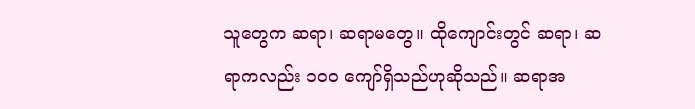သူတွေက ဆရာ၊ ဆရာမတွေ။ ထိုကျောင်းတွင် ဆရာ၊ ဆရာကလည်း ၁၀၀ ကျော်ရှိသည်ဟုဆိုသည်။ ဆရာအ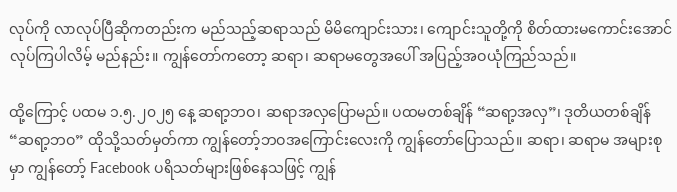လုပ်ကို လာလုပ်ပြီဆိုကတည်းက မည်သည့်ဆရာသည် မိမိကျောင်းသား၊ ကျောင်းသူတို့ကို စိတ်ထားမကောင်းအောင် လုပ်ကြပါလိမ့် မည်နည်း။ ကျွန်တော်ကတော့ ဆရာ၊ ဆရာမတွေအပေါ် အပြည့်အဝယုံကြည်သည်။

ထို့ကြောင့် ပထမ ၁.၅.၂၀၂၅ နေ့ ဆရာ့ဘဝ၊ ဆရာအလှပြောမည်။ ပထမတစ်ချိန် “ဆရာ့အလှ”၊ ဒုတိယတစ်ချိန် “ဆရာ့ဘဝ” ထိုသို့သတ်မှတ်ကာ ကျွန်တော့်ဘဝအကြောင်းလေးကို ကျွန်တော်ပြောသည်။ ဆရာ၊ ဆရာမ အများစုမှာ ကျွန်တော့် Facebook ပရိသတ်များဖြစ်နေသဖြင့် ကျွန်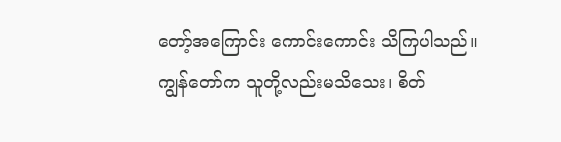တော့်အကြောင်း ကောင်းကောင်း သိကြပါသည်။ ကျွန်တော်က သူတို့လည်းမသိသေး၊ စိတ်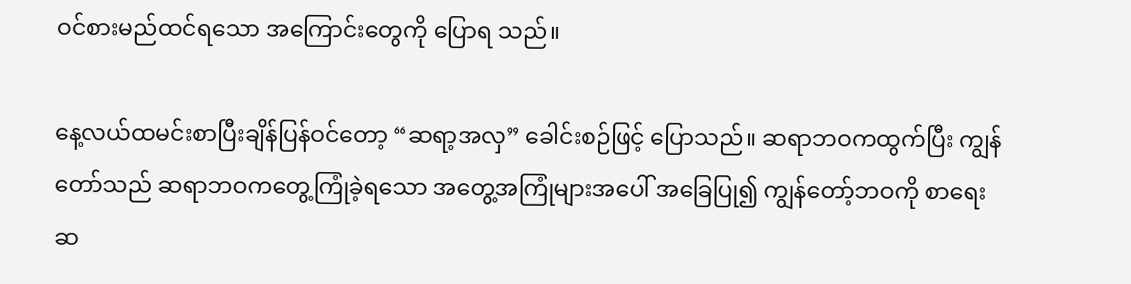ဝင်စားမည်ထင်ရသော အကြောင်းတွေကို ပြောရ သည်။

နေ့လယ်ထမင်းစာပြီးချိန်ပြန်ဝင်တော့ “ဆရာ့အလှ” ခေါင်းစဉ်ဖြင့် ပြောသည်။ ဆရာဘဝကထွက်ပြီး ကျွန်တော်သည် ဆရာဘဝကတွေ့ကြုံခဲ့ရသော အတွေ့အကြုံများအပေါ် အခြေပြု၍ ကျွန်တော့်ဘဝကို စာရေးဆ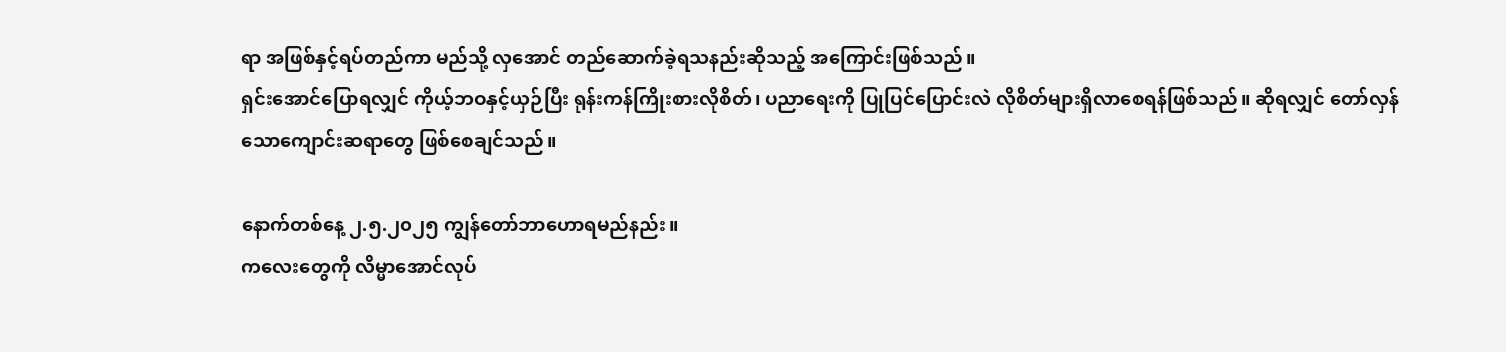ရာ အဖြစ်နှင့်ရပ်တည်ကာ မည်သို့ လှအောင် တည်ဆောက်ခဲ့ရသနည်းဆိုသည့် အကြောင်းဖြစ်သည်။
ရှင်းအောင်ပြောရလျှင် ကိုယ့်ဘဝနှင့်ယှဉ်ပြီး ရုန်းကန်ကြိုးစားလိုစိတ်၊ ပညာရေးကို ပြုပြင်ပြောင်းလဲ လိုစိတ်များရှိလာစေရန်ဖြစ်သည်။ ဆိုရလျှင် တော်လှန်သောကျောင်းဆရာတွေ ဖြစ်စေချင်သည်။

နောက်တစ်နေ့ ၂.၅.၂၀၂၅ ကျွန်တော်ဘာဟောရမည်နည်း။
ကလေးတွေကို လိမ္မာအောင်လုပ်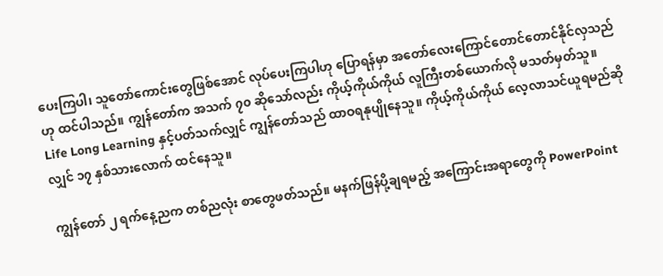ပေးကြပါ၊ သူတော်ကောင်းတွေဖြစ်အောင် လုပ်ပေးကြပါဟု ပြောရန်မှာ အတော်လေးကြောင်တောင်တောင်နိုင်လှသည်ဟု ထင်ပါသည်။ ကျွန်တော်က အသက် ၇၀ ဆိုသော်လည်း ကိုယ့်ကိုယ်ကိုယ် လူကြီးတစ်ယောက်လို မသတ်မှတ်သူ။ Life Long Learning နှင့်ပတ်သက်လျှင် ကျွန်တော်သည် ထာဝရနုပျိုနေသူ။ ကိုယ့်ကိုယ်ကိုယ် လေ့လာသင်ယူရမည်ဆိုလျှင် ၁၇ နှစ်သားလောက် ထင်နေသူ။

ကျွန်တော် ၂ ရက်နေ့ညက တစ်ညလုံး စာတွေဖတ်သည်။ မနက်ဖြန်ပို့ချရမည့် အကြောင်းအရာတွေကို PowerPoint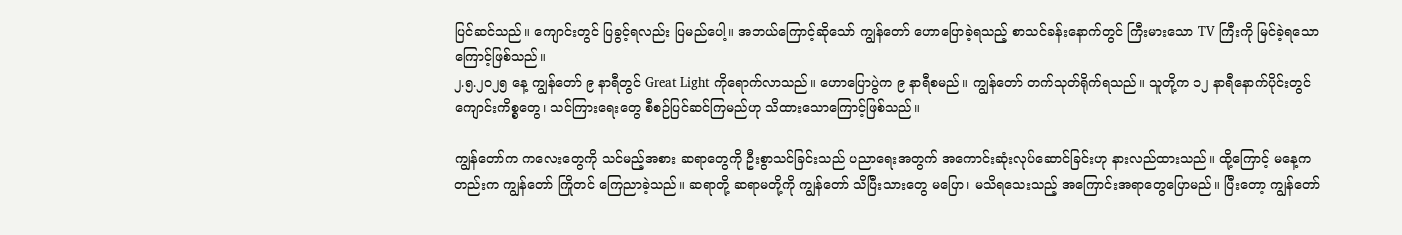ပြင်ဆင်သည်။ ကျောင်းတွင် ပြခွင့်ရလည်း ပြမည်ပေါ့။ အဘယ်ကြောင့်ဆိုသော် ကျွန်တော် ဟောပြောခဲ့ရသည့် စာသင်ခန်းနောက်တွင် ကြီးမားသော TV ကြီးကို မြင်ခဲ့ရသောကြောင့်ဖြစ်သည်။
၂.၅.၂၀၂၅ နေ့ ကျွန်တော် ၉ နာရီတွင် Great Light ကိုရောက်လာသည်။ ဟောပြောပွဲက ၉ နာရီစမည်။ ကျွန်တော် တက်သုတ်ရိုက်ရသည်။ သူတို့က ၁၂ နာရီနောက်ပိုင်းတွင် ကျောင်းကိစ္စတွေ၊ သင်ကြားရေးတွေ စီစဉ်ပြင်ဆင်ကြမည်ဟု သိထားသောကြောင့်ဖြစ်သည်။

ကျွန်တော်က ကလေးတွေကို သင်မည့်အစား ဆရာတွေကို ဦးစွာသင်ခြင်းသည် ပညာရေးအတွက် အကောင်းဆုံးလုပ်ဆောင်ခြင်းဟု နားလည်ထားသည်။ ထို့ကြောင့် မနေ့ကတည်းက ကျွန်တော် ကြိုတင် ကြေညာခဲ့သည်။ ဆရာတို့ ဆရာမတို့ကို ကျွန်တော် သိပြီးသားတွေ မပြော၊ မသိရသေးသည့် အကြောင်းအရာတွေပြောမည်။ ပြီးတော့ ကျွန်တော်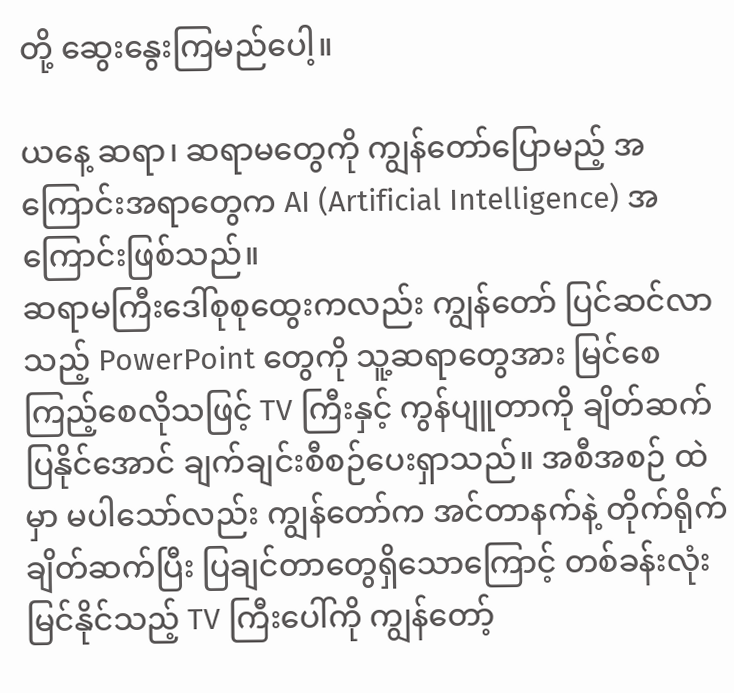တို့ ဆွေးနွေးကြမည်ပေါ့။

ယနေ့ ဆရာ၊ ဆရာမတွေကို ကျွန်တော်ပြောမည့် အကြောင်းအရာတွေက AI (Artificial Intelligence) အကြောင်းဖြစ်သည်။
ဆရာမကြီးဒေါ်စုစုထွေးကလည်း ကျွန်တော် ပြင်ဆင်လာသည့် PowerPoint တွေကို သူ့ဆရာတွေအား မြင်စေ ကြည့်စေလိုသဖြင့် TV ကြီးနှင့် ကွန်ပျူတာကို ချိတ်ဆက်ပြနိုင်အောင် ချက်ချင်းစီစဉ်ပေးရှာသည်။ အစီအစဉ် ထဲမှာ မပါသော်လည်း ကျွန်တော်က အင်တာနက်နဲ့ တိုက်ရိုက်ချိတ်ဆက်ပြီး ပြချင်တာတွေရှိသောကြောင့် တစ်ခန်းလုံး မြင်နိုင်သည့် TV ကြီးပေါ်ကို ကျွန်တော့်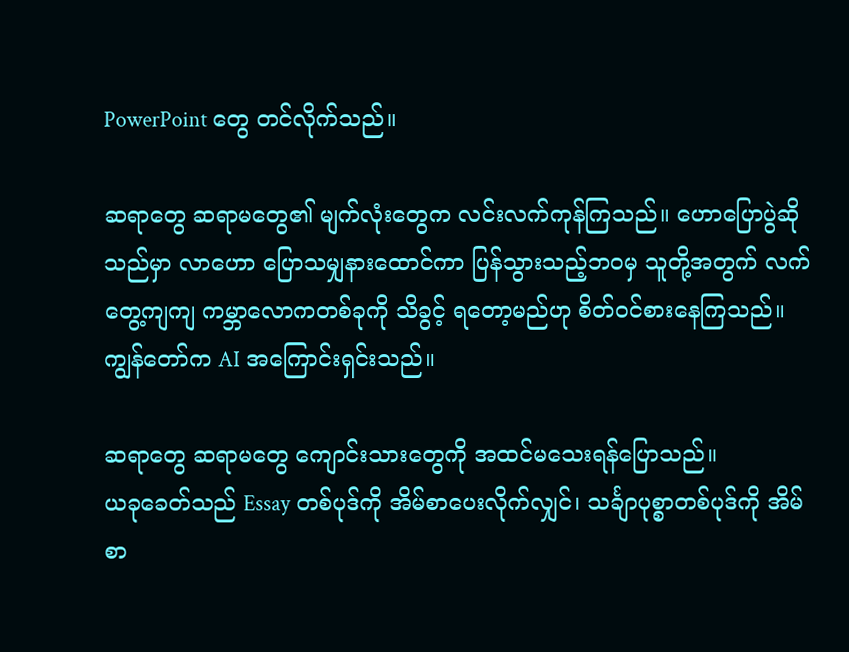PowerPoint တွေ တင်လိုက်သည်။

ဆရာတွေ ဆရာမတွေ၏ မျက်လုံးတွေက လင်းလက်ကုန်ကြသည်။ ဟောပြောပွဲဆိုသည်မှာ လာဟော ပြောသမျှနားထောင်ကာ ပြန်သွားသည့်ဘဝမှ သူတို့အတွက် လက်တွေ့ကျကျ ကမ္ဘာလောကတစ်ခုကို သိခွင့် ရတော့မည်ဟု စိတ်ဝင်စားနေကြသည်။
ကျွန်တော်က AI အကြောင်းရှင်းသည်။

ဆရာတွေ ဆရာမတွေ ကျောင်းသားတွေကို အထင်မသေးရန်ပြောသည်။
ယခုခေတ်သည် Essay တစ်ပုဒ်ကို အိမ်စာပေးလိုက်လျှင်၊ သင်္ချာပုစ္စာတစ်ပုဒ်ကို အိမ်စာ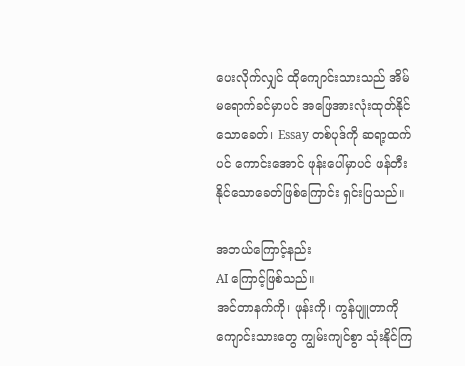ပေးလိုက်လျှင် ထိုကျောင်းသားသည် အိမ်မရောက်ခင်မှာပင် အဖြေအားလုံးထုတ်နိုင်သောခေတ်၊ Essay တစ်ပုဒ်ကို ဆရာ့ထက်ပင် ကောင်းအောင် ဖုန်းပေါ်မှာပင် ဖန်တီးနိုင်သောခေတ်ဖြစ်ကြောင်း ရှင်းပြသည်။

အဘယ်ကြောင့်နည်း
AI ကြောင့်ဖြစ်သည်။
အင်တာနက်ကို၊ ဖုန်းကို၊ ကွန်ပျူတာကို ကျောင်းသားတွေ ကျွမ်းကျင်စွာ သုံးနိုင်ကြ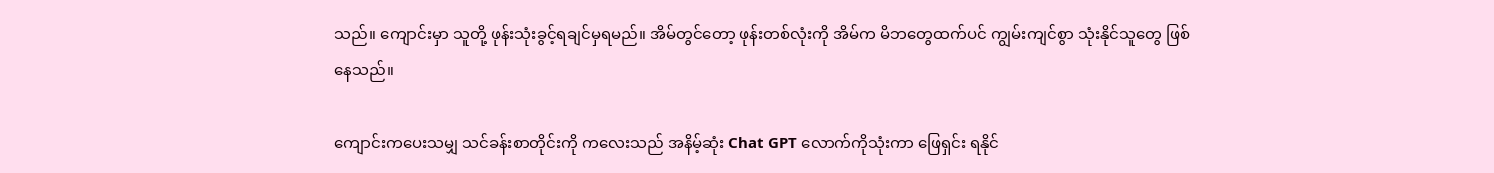သည်။ ကျောင်းမှာ သူတို့ ဖုန်းသုံးခွင့်ရချင်မှရမည်။ အိမ်တွင်တော့ ဖုန်းတစ်လုံးကို အိမ်က မိဘတွေထက်ပင် ကျွမ်းကျင်စွာ သုံးနိုင်သူတွေ ဖြစ်နေသည်။

ကျောင်းကပေးသမျှ သင်ခန်းစာတိုင်းကို ကလေးသည် အနိမ့်ဆုံး Chat GPT လောက်ကိုသုံးကာ ဖြေရှင်း ရနိုင်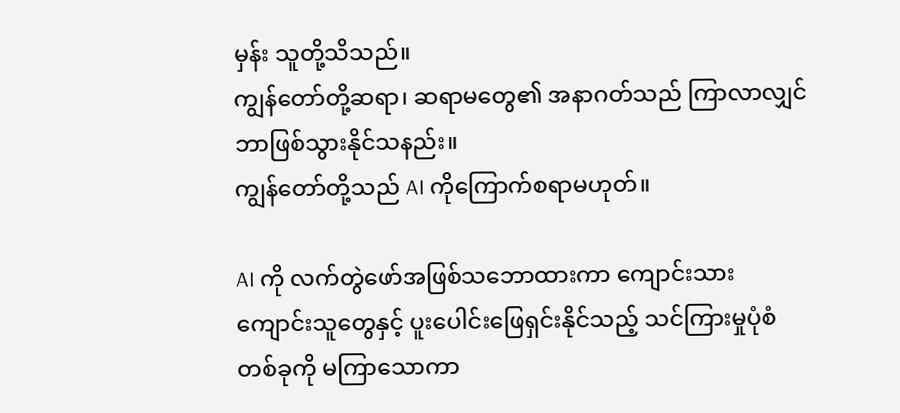မှန်း သူတို့သိသည်။
ကျွန်တော်တို့ဆရာ၊ ဆရာမတွေ၏ အနာဂတ်သည် ကြာလာလျှင် ဘာဖြစ်သွားနိုင်သနည်း။
ကျွန်တော်တို့သည် AI ကိုကြောက်စရာမဟုတ်။

AI ကို လက်တွဲဖော်အဖြစ်သဘောထားကာ ကျောင်းသား ကျောင်းသူတွေနှင့် ပူးပေါင်းဖြေရှင်းနိုင်သည့် သင်ကြားမှုပုံစံတစ်ခုကို မကြာသောကာ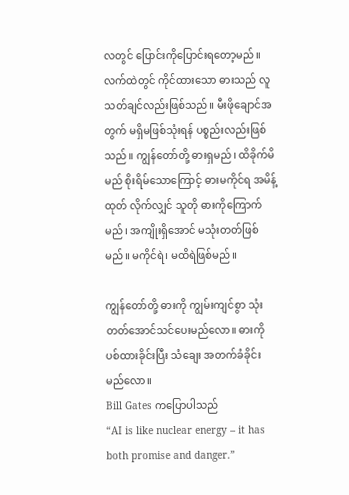လတွင် ပြောင်းကိုပြောင်းရတော့မည်။
လက်ထဲတွင် ကိုင်ထားသော ဓားသည် လူသတ်ချင်လည်းဖြစ်သည်။ မီးဖိုချောင်အတွက် မရှိမဖြစ်သုံးရန် ပစ္စည်းလည်းဖြစ်သည်။ ကျွန်တော်တို့ ဓားရှမည်၊ ထိခိုက်မိမည် စိုးရိမ်သောကြောင့် ဓားမကိုင်ရ အမိန့်ထုတ် လိုက်လျှင် သူတို ဓားကိုကြောက်မည်၊ အကျိုးရှိအောင် မသုံးတတ်ဖြစ်မည်။ မကိုင်ရဲ၊ မထိရဲဖြစ်မည်။

ကျွန်တော်တို့ ဓားကို ကျွမ်းကျင်စွာ သုံးတတ်အောင်သင်ပေးမည်လော။ ဓားကိုပစ်ထားခိုင်းပြီး သံချေး အတက်ခံခိုင်းမည်လော။
Bill Gates ကပြောပါသည်
“AI is like nuclear energy – it has both promise and danger.”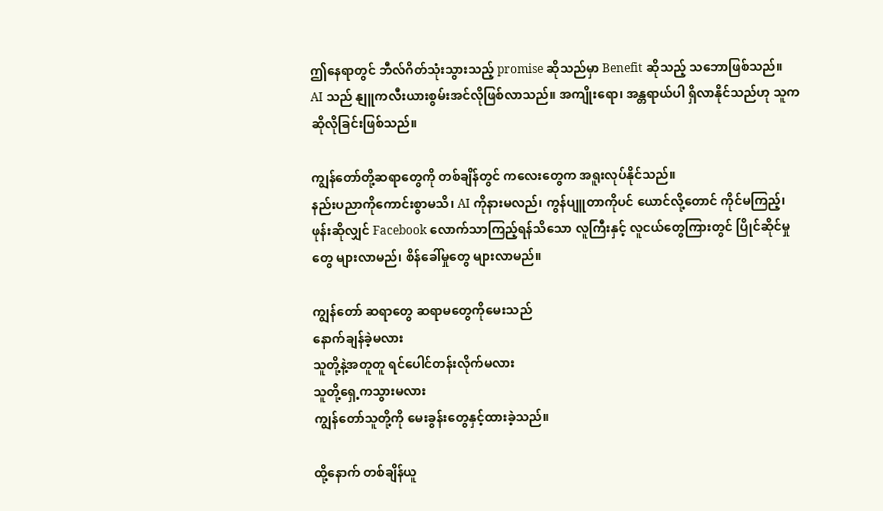ဤနေရာတွင် ဘီလ်ဂိတ်သုံးသွားသည့် promise ဆိုသည်မှာ Benefit ဆိုသည့် သဘောဖြစ်သည်။
AI သည် နျူကလီးယားစွမ်းအင်လိုဖြစ်လာသည်။ အကျိုးရော၊ အန္တရာယ်ပါ ရှိလာနိုင်သည်ဟု သူက ဆိုလိုခြင်းဖြစ်သည်။

ကျွန်တော်တို့ဆရာတွေကို တစ်ချိန်တွင် ကလေးတွေက အရူးလုပ်နိုင်သည်။
နည်းပညာကိုကောင်းစွာမသိ၊ AI ကိုနားမလည်၊ ကွန်ပျူတာကိုပင် ယောင်လို့တောင် ကိုင်မကြည့်၊ ဖုန်းဆိုလျှင် Facebook လောက်သာကြည့်ရန်သိသော လူကြီးနှင့် လူငယ်တွေကြားတွင် ပြိုင်ဆိုင်မှုတွေ များလာမည်၊ စိန်ခေါ်မှုတွေ များလာမည်။

ကျွန်တော် ဆရာတွေ ဆရာမတွေကိုမေးသည်
နောက်ချန်ခဲ့မလား
သူတို့နဲ့အတူတူ ရင်ပေါင်တန်းလိုက်မလား
သူတို့ရှေ့ကသွားမလား
ကျွန်တော်သူတို့ကို မေးခွန်းတွေနှင့်ထားခဲ့သည်။

ထို့နောက် တစ်ချိန်ယူ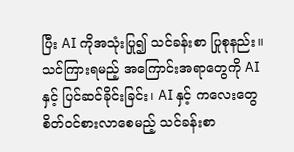ပြီး AI ကိုအသုံးပြု၍ သင်ခန်းစာ ပြုစုနည်း။ သင်ကြားရမည့် အကြောင်းအရာတွေကို AI နှင့် ပြင်ဆင်ခိုင်းခြင်း၊ AI နှင့် ကလေးတွေစိတ်ဝင်စားလာစေမည့် သင်ခန်းစာ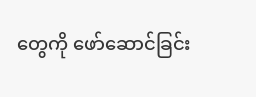တွေကို ဖော်ဆောင်ခြင်း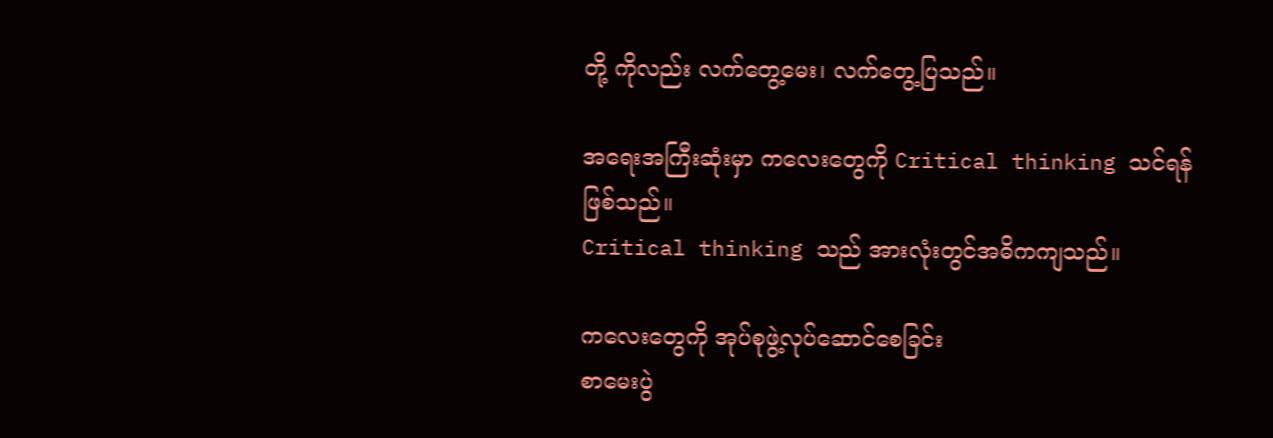တို့ ကိုလည်း လက်တွေ့မေး၊ လက်တွေ့ပြသည်။

အရေးအကြီးဆုံးမှာ ကလေးတွေကို Critical thinking သင်ရန် ဖြစ်သည်။
Critical thinking သည် အားလုံးတွင်အဓိကကျသည်။

ကလေးတွေကို အုပ်စုဖွဲ့လုပ်ဆောင်စေခြင်း
စာမေးပွဲ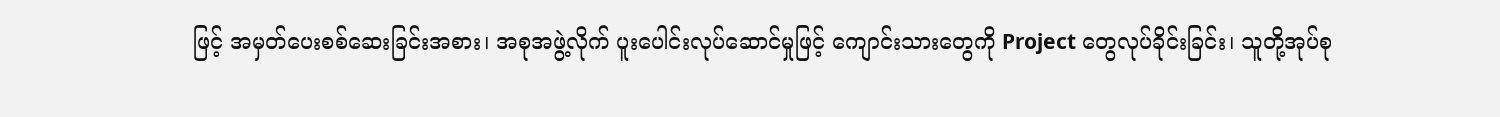ဖြင့် အမှတ်ပေးစစ်ဆေးခြင်းအစား၊ အစုအဖွဲ့လိုက် ပူးပေါင်းလုပ်ဆောင်မှုဖြင့် ကျောင်းသားတွေကို Project တွေလုပ်ခိုင်းခြင်း၊ သူတို့အုပ်စု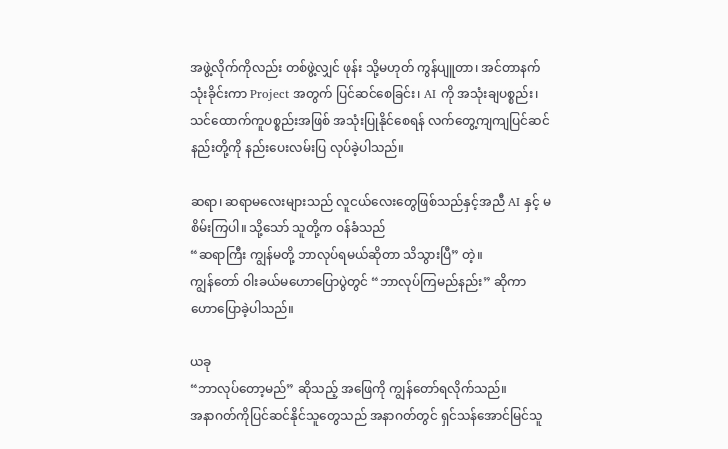အဖွဲ့လိုက်ကိုလည်း တစ်ဖွဲ့လျှင် ဖုန်း သို့မဟုတ် ကွန်ပျူတာ၊ အင်တာနက်သုံးခိုင်းကာ Project အတွက် ပြင်ဆင်စေခြင်း၊ AI ကို အသုံးချပစ္စည်း၊ သင်ထောက်ကူပစ္စည်းအဖြစ် အသုံးပြုနိုင်စေရန် လက်တွေ့ကျကျပြင်ဆင်နည်းတို့ကို နည်းပေးလမ်းပြ လုပ်ခဲ့ပါသည်။

ဆရာ၊ ဆရာမလေးများသည် လူငယ်လေးတွေဖြစ်သည်နှင့်အညီ AI နှင့် မစိမ်းကြပါ။ သို့သော် သူတို့က ဝန်ခံသည်
“ဆရာကြီး ကျွန်မတို့ ဘာလုပ်ရမယ်ဆိုတာ သိသွားပြီ” တဲ့။
ကျွန်တော် ဝါးခယ်မဟောပြောပွဲတွင် “ဘာလုပ်ကြမည်နည်း” ဆိုကာ ဟောပြောခဲ့ပါသည်။

ယခု
“ဘာလုပ်တော့မည်” ဆိုသည့် အဖြေကို ကျွန်တော်ရလိုက်သည်။
အနာဂတ်ကိုပြင်ဆင်နိုင်သူတွေသည် အနာဂတ်တွင် ရှင်သန်အောင်မြင်သူ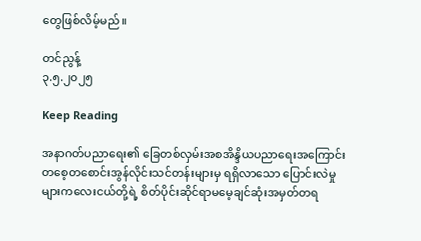တွေဖြစ်လိမ့်မည်။

တင်ညွန့်
၃.၅.၂၀၂၅

Keep Reading

အနာဂတ်ပညာရေး၏ ခြေတစ်လှမ်းအစအိန္ဒိယပညာရေးအကြောင်း တစေ့တစောင်းအွန်လိုင်းသင်တန်းများမှ ရရှိလာသော ပြောင်းလဲမှုများကလေးငယ်တို့ရဲ့ စိတ်ပိုင်းဆိုင်ရာမမေ့ချင်ဆုံးအမှတ်တရ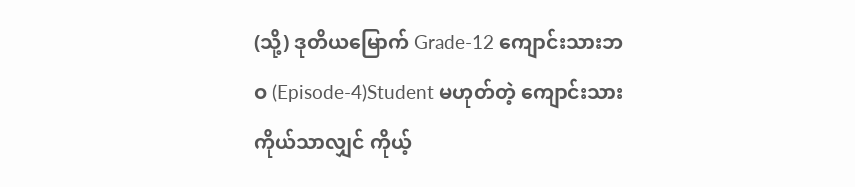(သို့) ဒုတိယမြောက် Grade-12 ကျောင်းသားဘဝ (Episode-4)Student မဟုတ်တဲ့ ကျောင်းသားကိုယ်သာလျှင် ကိုယ့်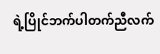ရဲ့ပြိုင်ဘက်ပါတက်ညီလက်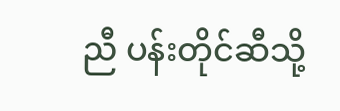ညီ ပန်းတိုင်ဆီသို့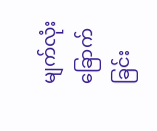မျက်လုံးခြောက်ခြင်း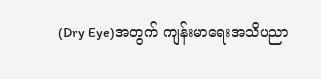(Dry Eye)အတွက် ကျန်းမာရေးအသိပညာ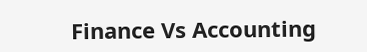Finance Vs Accounting